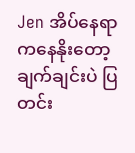Jen အိပ်နေရာကနေနိုးတော့ ချက်ချင်းပဲ ပြတင်း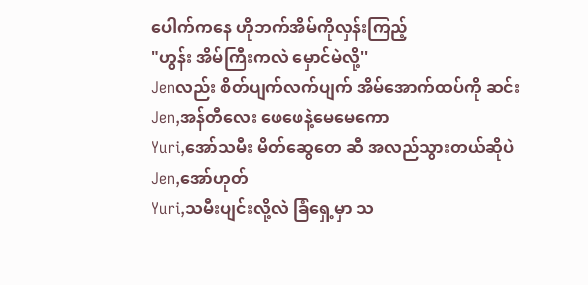ပေါက်ကနေ ဟိုဘက်အိမ်ကိုလှန်းကြည့်
"ဟွန်း အိမ်ကြီးကလဲ မှောင်မဲလို့''
Jenလည်း စိတ်ပျက်လက်ပျက် အိမ်အောက်ထပ်ကို ဆင်း
Jen,အန်တီလေး ဖေဖေနဲ့မေမေကော
Yuri,အော်သမီး မိတ်ဆွေတေ ဆီ အလည်သွားတယ်ဆိုပဲ
Jen,အော်ဟုတ်
Yuri,သမီးပျင်းလို့လဲ ခြံရှေ့မှာ သ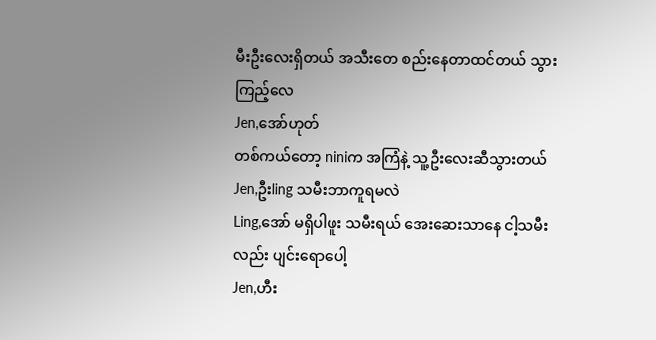မီးဦးလေးရှိတယ် အသီးတေ စည်းနေတာထင်တယ် သွားကြည့်လေ
Jen,အော်ဟုတ်
တစ်ကယ်တော့ niniက အကြံနဲ့ သူ့ဦးလေးဆီသွားတယ်
Jen,ဦးling သမီးဘာကူရမလဲ
Ling,အော် မရှိပါဖူး သမီးရယ် အေးဆေးသာနေ ငါ့သမီးလည်း ပျင်းရောပေါ့
Jen,ဟီး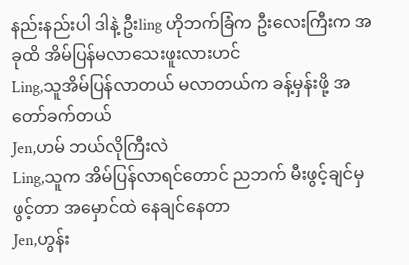နည်းနည်းပါ ဒါနဲ့ ဦးling ဟိုဘက်ခြံက ဦးလေးကြီးက အခုထိ အိမ်ပြန်မလာသေးဖူးလားဟင်
Ling,သူအိမ်ပြန်လာတယ် မလာတယ်က ခန့်မှန်းဖို့ အတော်ခက်တယ်
Jen,ဟမ် ဘယ်လိုကြီးလဲ
Ling,သူက အိမ်ပြန်လာရင်တောင် ညဘက် မီးဖွင့်ချင်မှ ဖွင့်တာ အမှောင်ထဲ နေချင်နေတာ
Jen,ဟွန်း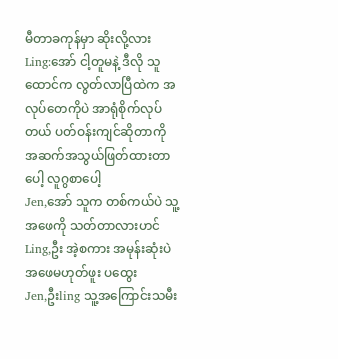မီတာခကုန်မှာ ဆိုးလို့လား
Ling:အော် ငါ့တူမနဲ့ ဒီလို သူထောင်က လွတ်လာပြီထဲက အလုပ်တေကိုပဲ အာရုံစိုက်လုပ်တယ် ပတ်ဝန်းကျင်ဆိုတာကို အဆက်အသွယ်ဖြတ်ထားတာပေါ့ လူဂွစာပေါ့
Jen,အော် သူက တစ်ကယ်ပဲ သူ့အဖေကို သတ်တာလားဟင်
Ling,ဦး အဲ့စကား အမုန်းဆုံးပဲ အဖေမဟုတ်ဖူး ပထွေး
Jen,ဦးling သူ့အကြောင်းသမီး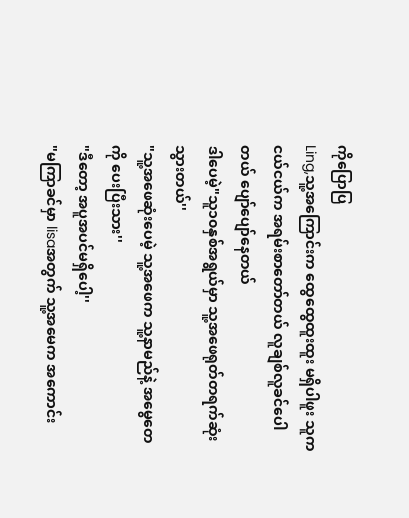ကိုပြောပြ
Ling,သူ့အကြောင်းက ထွေထွေထူးထူး မရှိပါဖူး သူကငယ်ငယ်က အရမ်းစာတော်တယ် လူချစ်လူခင်ပေါတယ် ပျော်ပျော်နေတယ်
ဒါပေမဲ့"သူ၁၀နှစ်အရွယ်မှာ သူ့အဖေရုတ်တရက်ဆုံးသွားတယ်''
"သူ့အဖေဆုံးပေမဲ့ သူ့အဖေက သူ့နာမည်နဲ့ အမွေတေကို ပေးပြီးသား''
"ဒီတော့ အပူအပင်မရှိပေါ့''
"မကြာခင်မှာ lisaအတွက် သူ့အမေက အကောင်း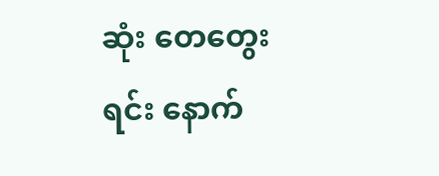ဆုံး တေတွေးရင်း နောက်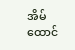အိမ်ထောင်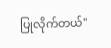ပြုလိုက်တယ်''